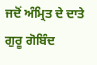ਜਦੋਂ ਅੰਮ੍ਰਿਤ ਦੇ ਦਾਤੇ ਗੁਰੂ ਗੋਬਿੰਦ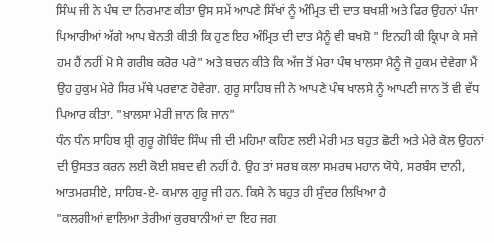ਸਿੰਘ ਜੀ ਨੇ ਪੰਥ ਦਾ ਨਿਰਮਾਣ ਕੀਤਾ ਉਸ ਸਮੇਂ ਆਪਣੇ ਸਿੱਖਾਂ ਨੂੰ ਅੰਮ੍ਰਿਤ ਦੀ ਦਾਤ ਬਖਸ਼ੀ ਅਤੇ ਫਿਰ ਉਹਨਾਂ ਪੰਜਾ ਪਿਆਰੀਆਂ ਅੱਗੇ ਆਪ ਬੇਨਤੀ ਕੀਤੀ ਕਿ ਹੁਣ ਇਹ ਅੰਮ੍ਰਿਤ ਦੀ ਦਾਤ ਮੈਨੂੰ ਵੀ ਬਖਸ਼ੋ " ਇਨਹੀ ਕੀ ਕ੍ਰਿਪਾ ਕੇ ਸਜੇ ਹਮ ਹੈਂ ਨਹੀਂ ਮੋ ਸੇ ਗਰੀਬ ਕਰੋਰ ਪਰੇ" ਅਤੇ ਬਚਨ ਕੀਤੇ ਕਿ ਅੱਜ ਤੋਂ ਮੇਰਾ ਪੰਥ ਖਾਲਸਾ ਮੈਨੂੰ ਜੋ ਹੁਕਮ ਦੇਵੇਗਾ ਮੈਂ ਉਹ ਹੁਕੁਮ ਮੇਰੇ ਸਿਰ ਮੱਥੇ ਪਰਵਾਣ ਹੋਵੇਗਾ. ਗੁਰੂ ਸਾਹਿਬ ਜੀ ਨੇ ਆਪਣੇ ਪੰਥ ਖਾਲਸੇ ਨੂੰ ਆਪਣੀ ਜਾਨ ਤੋਂ ਵੀ ਵੱਧ ਪਿਆਰ ਕੀਤਾ. "ਖ਼ਾਲਸਾ ਮੇਰੀ ਜਾਨ ਕਿ ਜਾਨ"
ਧੰਨ ਧੰਨ ਸਾਹਿਬ ਸ਼੍ਰੀ ਗੁਰੂ ਗੋਬਿੰਦ ਸਿੰਘ ਜੀ ਦੀ ਮਹਿਮਾ ਕਹਿਣ ਲਈ ਮੇਰੀ ਮਤ ਬਹੁਤ ਛੋਟੀ ਅਤੇ ਮੇਰੇ ਕੋਲ ਉਹਨਾਂ ਦੀ ਉਸਤਤ ਕਰਨ ਲਈ ਕੋਈ ਸ਼ਬਦ ਵੀ ਨਹੀਂ ਹੈ. ਉਹ ਤਾਂ ਸਰਬ ਕਲਾ ਸਮਰਥ ਮਹਾਨ ਯੋਧੇ, ਸਰਬੰਸ ਦਾਨੀ, ਆਤਮਰਸੀਏ, ਸਾਹਿਬ-ਏ- ਕਮਾਲ ਗੁਰੂ ਜੀ ਹਨ. ਕਿਸੇ ਨੇ ਬਹੁਤ ਹੀ ਸੁੰਦਰ ਲਿਖਿਆ ਹੈ
"ਕਲਗੀਆਂ ਵਾਲਿਆ ਤੇਰੀਆਂ ਕੁਰਬਾਨੀਆਂ ਦਾ ਇਹ ਜਗ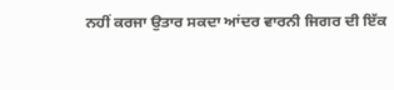ਨਹੀਂ ਕਰਜਾ ਉਤਾਰ ਸਕਦਾ ਆਂਦਰ ਵਾਰਨੀ ਜਿਗਰ ਦੀ ਇੱਕ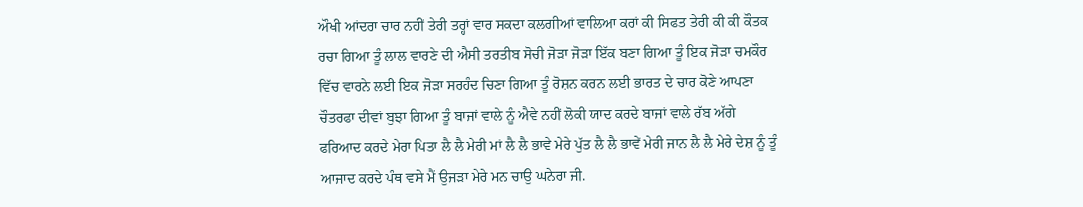ਔਖੀ ਆਂਦਰਾ ਚਾਰ ਨਹੀਂ ਤੇਰੀ ਤਰ੍ਹਾਂ ਵਾਰ ਸਕਦਾ ਕਲਗੀਆਂ ਵਾਲਿਆ ਕਰਾਂ ਕੀ ਸਿਫਤ ਤੇਰੀ ਕੀ ਕੀ ਕੌਤਕ ਰਚਾ ਗਿਆ ਤੂੰ ਲਾਲ ਵਾਰਣੇ ਦੀ ਐਸੀ ਤਰਤੀਬ ਸੋਚੀ ਜੋੜਾ ਜੋੜਾ ਇੱਕ ਬਣਾ ਗਿਆ ਤੂੰ ਇਕ ਜੋੜਾ ਚਮਕੌਰ ਵਿੱਚ ਵਾਰਨੇ ਲਈ ਇਕ ਜੋੜਾ ਸਰਹੰਦ ਚਿਣਾ ਗਿਆ ਤੂੰ ਰੋਸ਼ਨ ਕਰਨ ਲਈ ਭਾਰਤ ਦੇ ਚਾਰ ਕੋਣੇ ਆਪਣਾ ਚੌਤਰਫਾ ਦੀਵਾਂ ਬੁਝਾ ਗਿਆ ਤੂੰ ਬਾਜਾਂ ਵਾਲੇ ਨੂੰ ਐਵੇ ਨਹੀਂ ਲੋਕੀ ਯਾਦ ਕਰਦੇ ਬਾਜਾਂ ਵਾਲੇ ਰੱਬ ਅੱਗੇ ਫਰਿਆਦ ਕਰਦੇ ਮੇਰਾ ਪਿਤਾ ਲੈ ਲੈ ਮੇਰੀ ਮਾਂ ਲੈ ਲੈ ਭਾਵੇ ਮੇਰੇ ਪੁੱਤ ਲੈ ਲੈ ਭਾਵੇਂ ਮੇਰੀ ਜਾਨ ਲੈ ਲੈ ਮੇਰੇ ਦੇਸ਼ ਨੂੰ ਤੂੰ ਆਜਾਦ ਕਰਦੇ ਪੰਥ ਵਸੇ ਮੈਂ ਉਜੜਾ ਮੇਰੇ ਮਨ ਚਾਉ ਘਨੇਰਾ ਜੀ.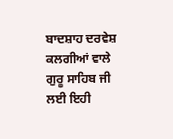ਬਾਦਸ਼ਾਹ ਦਰਵੇਸ਼ ਕਲਗੀਆਂ ਵਾਲੇ ਗੁਰੂ ਸਾਹਿਬ ਜੀ ਲਈ ਇਹੀ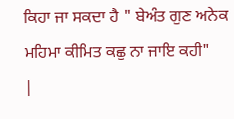ਕਿਹਾ ਜਾ ਸਕਦਾ ਹੈ " ਬੇਅੰਤ ਗੁਣ ਅਨੇਕ ਮਹਿਮਾ ਕੀਮਿਤ ਕਛੁ ਨਾ ਜਾਇ ਕਹੀ"
|